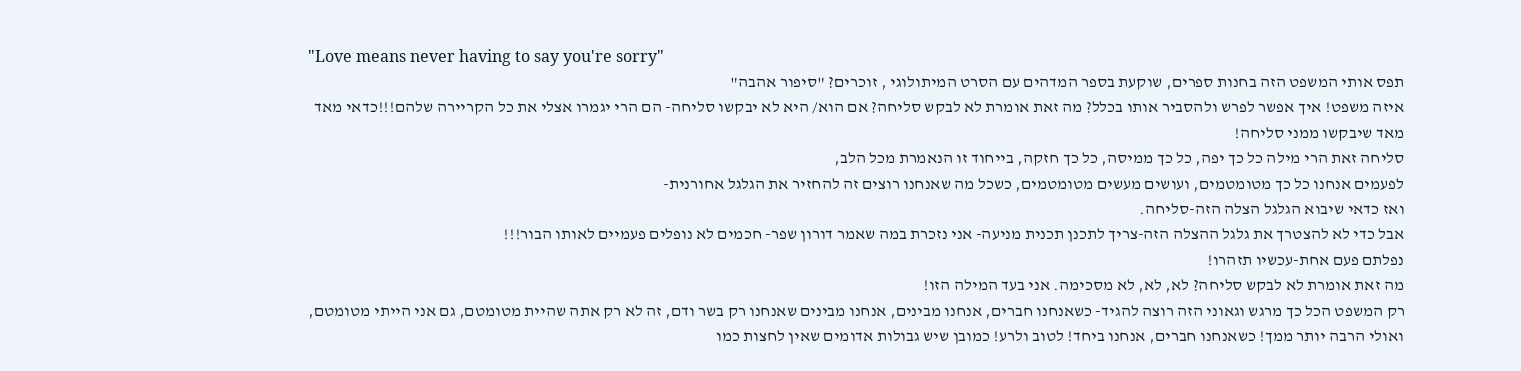"Love means never having to say you're sorry"
תפס אותי המשפט הזה בחנות ספרים, שוקעת בספר המדהים עם הסרט המיתולוגי , זוכרים? "סיפור אהבה"
איזה משפט! איך אפשר לפרש ולהסביר אותו בכלל? מה זאת אומרת לא לבקש סליחה? אם הוא/ היא לא יבקשו סליחה- הם הרי יגמרו אצלי את כל הקריירה שלהם!!!כדאי מאד מאד שיבקשו ממני סליחה!
סליחה זאת הרי מילה כל כך יפה, כל כך ממיסה, כל כך חזקה, בייחוד זו הנאמרת מכל הלב,
לפעמים אנחנו כל כך מטומטמים, ועושים מעשים מטומטמים, כשכל מה שאנחנו רוצים זה להחזיר את הגלגל אחורנית-
ואז כדאי שיבוא הגלגל הצלה הזה-סליחה.
אבל כדי לא להצטרך את גלגל ההצלה הזה-צריך לתכנן תכנית מניעה- אני נזכרת במה שאמר דורון שפר- חכמים לא נופלים פעמיים לאותו הבור!!!
נפלתם פעם אחת-עכשיו תזהרו!
מה זאת אומרת לא לבקש סליחה? לא, לא, לא מסכימה. אני בעד המילה הזו!
רק המשפט הכל כך מרגש וגאוני הזה רוצה להגיד- כשאנחנו חברים, אנחנו מבינים, אנחנו מבינים שאנחנו רק בשר ודם, זה לא רק אתה שהיית מטומטם, גם אני הייתי מטומטם, ואולי הרבה יותר ממך! כשאנחנו חברים, אנחנו ביחד! לטוב ולרע! כמובן שיש גבולות אדומים שאין לחצות כמו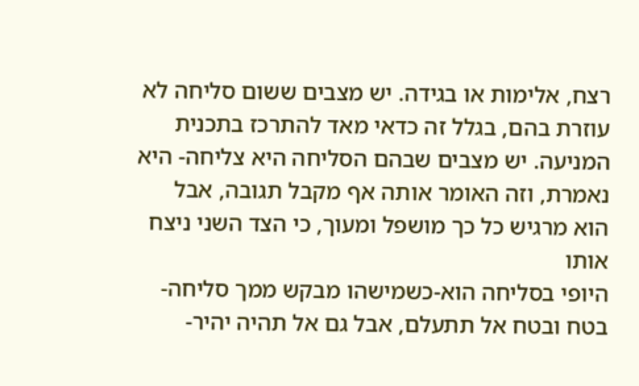רצח, אלימות או בגידה. יש מצבים ששום סליחה לא עוזרת בהם, בגלל זה כדאי מאד להתרכז בתכנית המניעה. יש מצבים שבהם הסליחה היא צליחה- היא נאמרת, וזה האומר אותה אף מקבל תגובה, אבל הוא מרגיש כל כך מושפל ומעוך, כי הצד השני ניצח אותו
היופי בסליחה הוא-כשמישהו מבקש ממך סליחה- בטח ובטח אל תתעלם, אבל גם אל תהיה יהיר-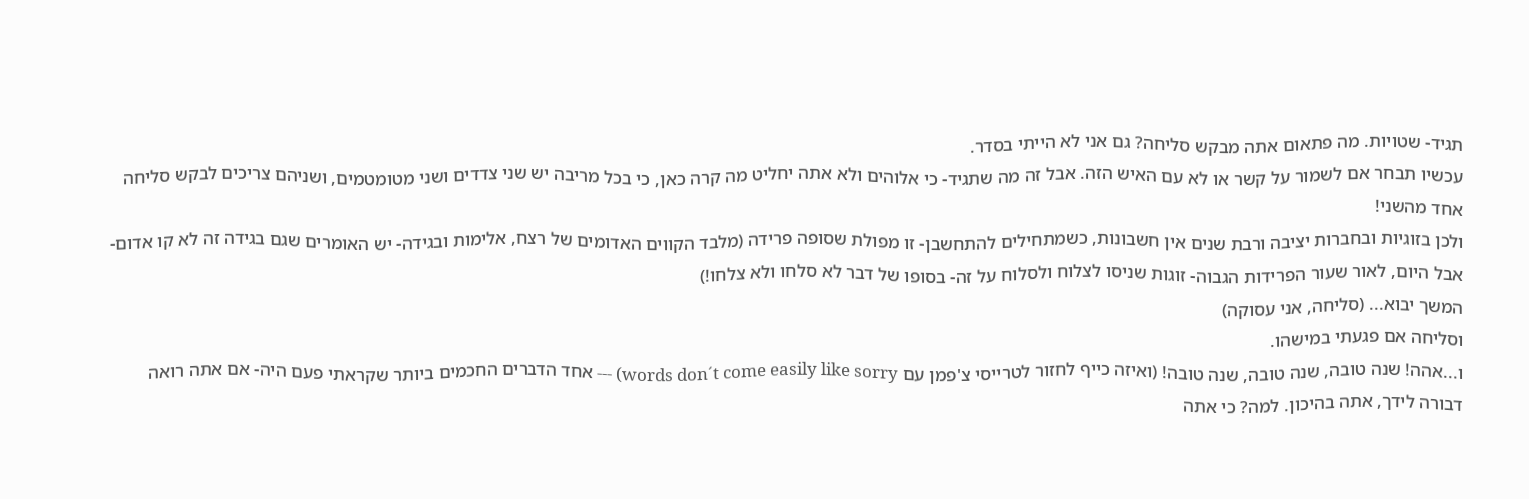תגיד- שטויות. מה פתאום אתה מבקש סליחה? גם אני לא הייתי בסדר.
עכשיו תבחר אם לשמור על קשר או לא עם האיש הזה. אבל זה מה שתגיד- כי אלוהים ולא אתה יחליט מה קרה כאן, כי בכל מריבה יש שני צדדים ושני מטומטמים, ושניהם צריכים לבקש סליחה אחד מהשני!
ולכן בזוגיות ובחברות יציבה ורבת שנים אין חשבונות, כשמתחילים להתחשבן- זו מפולת שסופה פרידה (מלבד הקווים האדומים של רצח, אלימות ובגידה- יש האומרים שגם בגידה זה לא קו אדום- אבל היום, לאור שעור הפרידות הגבוה- זוגות שניסו לצלוח ולסלוח על זה- בסופו של דבר לא סלחו ולא צלחו!)
המשך יבוא... (סליחה, אני עסוקה)
וסליחה אם פגעתי במישהו.
ו...אהה! שנה טובה, שנה טובה, שנה טובה! (ואיזה כייף לחזור לטרייסי צ'פמן עם words don´t come easily like sorry) --- אחד הדברים החכמים ביותר שקראתי פעם היה- אם אתה רואה דבורה לידך, אתה בהיכון. למה? כי אתה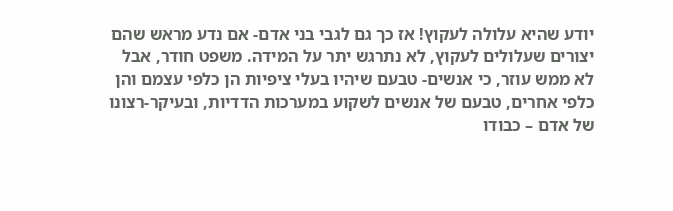יודע שהיא עלולה לעקוץ! אז כך גם לגבי בני אדם- אם נדע מראש שהם יצורים שעלולים לעקוץ, לא נתרגש יתר על המידה. משפט חודר, אבל לא ממש עוזר, כי אנשים- טבעם שיהיו בעלי ציפיות הן כלפי עצמם והן כלפי אחרים, טבעם של אנשים לשקוע במערכות הדדיות, ובעיקר-רצונו של אדם – כבודו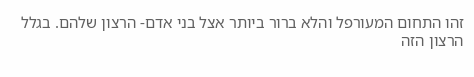זהו התחום המעורפל והלא ברור ביותר אצל בני אדם- הרצון שלהם. בגלל הרצון הזה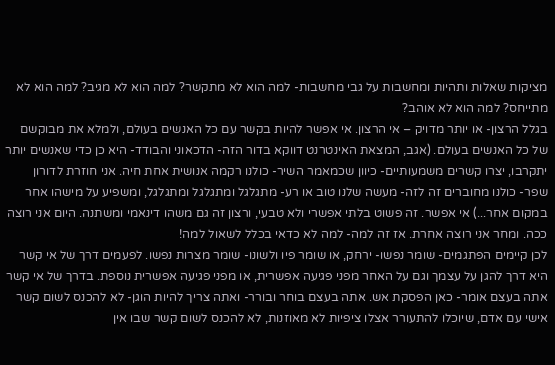מציקות שאלות ותהיות ומחשבות על גבי מחשבות- למה הוא לא מתקשר? למה הוא לא מגיב? למה הוא לא מתייחס? למה הוא לא אוהב?
בגלל הרצון- או יותר מדויק – אי הרצון. אי אפשר להיות בקשר עם כל האנשים בעולם, ולמלא את מבוקשם של כל האנשים בעולם. (אגב, המצאת האינטרנט דווקא בדור הזה- הדכאוני והבודד- היא כן כדי שאנשים יותר יתקרבו, יצרו קשרים משמעותיים- כיוון שכמאמר השיר- כולנו רקמה אנושית אחת חיה. אני חוזרת לדורון שפר- כולנו מחוברים זה לזה- מעשה שלנו טוב או רע- מתגלגל ומתגלגל ומתגלגל, ומשפיע על מישהו אחר במקום אחר...) אי אפשר. זה פשוט בלתי אפשרי ולא טבעי, ורצון זה גם משהו דינאמי ומשתנה. היום אני רוצה ככה. ומחר אני רוצה אחרת. אז זה למה- למה לא כדאי בכלל לשאול למה!
לכן קיימים הפתגמים- שומר נפשו- ירחק, או שומר פיו ולשונו- שומר מצרות נפשו. לפעמים דרך של אי קשר היא דרך להגן על עצמך וגם על האחר מפני פגיעה אפשרית, או מפני פגיעה אפשרית נוספת. בדרך של אי קשר אתה בעצם אומר- כאן הפסקת אש. אתה בעצם בוחר ובורר- ואתה צריך להיות הוגן- לא להכנס לשום קשר אישי עם אדם, שיוכלו להתעורר אצלו ציפיות לא מאוזנות, לא להכנס לשום קשר שבו אין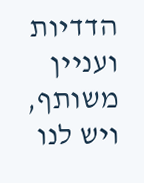הדדיות ועניין משותף, ויש לנו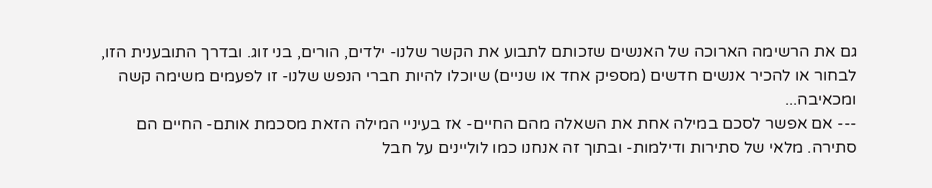גם את הרשימה הארוכה של האנשים שזכותם לתבוע את הקשר שלנו- ילדים, הורים, בני זוג. ובדרך התובענית הזו, לבחור או להכיר אנשים חדשים (מספיק אחד או שניים) שיוכלו להיות חברי הנפש שלנו- זו לפעמים משימה קשה ומכאיבה...
--- אם אפשר לסכם במילה אחת את השאלה מהם החיים- אז בעיניי המילה הזאת מסכמת אותם- החיים הם סתירה. מלאי של סתירות ודילמות- ובתוך זה אנחנו כמו לוליינים על חבל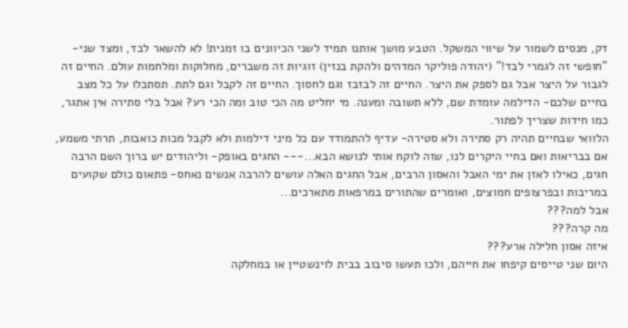דק, מנסים לשמור על שיווי המשקל. הטבע מושך אותנו תמיד לשני הכיוונים בו זמנית! לא להשאר לבד, ומצד שני- "חופשי זה לגמרי לבד!" (יהודה פוליקר המדהים ולהקת בנזין) זוגיות זה משברים, מחלוקות ומלחמות עולם. החיים זה לגבור על היצר אבל גם לספק את היצר. החיים זה לבזבז וגם לחסוך. החיים זה לקבל וגם לתת. תסתכלו על כל מצב בחיים שלכם- הדילמה עומדת שם, ללא תשובה ומענה. מי יחליט מה הכי טוב ומה הכי רע? אבל בלי סתירה אין אתגר, כמו חידות שצריך לפתור.
הלוואי שבחיים תהיה רק סתירה ולא סטירה- עדיף להתמודד עם כל מיני דילמות ולא לקבל מכות כואבות, תרתי משמע, אם בבריאות ואם בחיי היקרים לנו, שזה לוקח אותי לנושא הבא...--- החגים באופק- וליהודים יש ברוך השם הרבה חגים, כאילו לאזן את ימי האבל והאסון הרבים, אבל החגים האלה עושים להרבה אנשים נאחס- פתאום כולם שקועים במריבות ובפרצופים חמוצים, ואומרים שהתורים במרפאות מתארכים...
אבל למה???
מה קרה???
איזה אסון חלילה ארע???
היום שני טייסים קיפחו את חייהם, ולכו תעשו סיבוב בבית לוינשטיין או במחלקה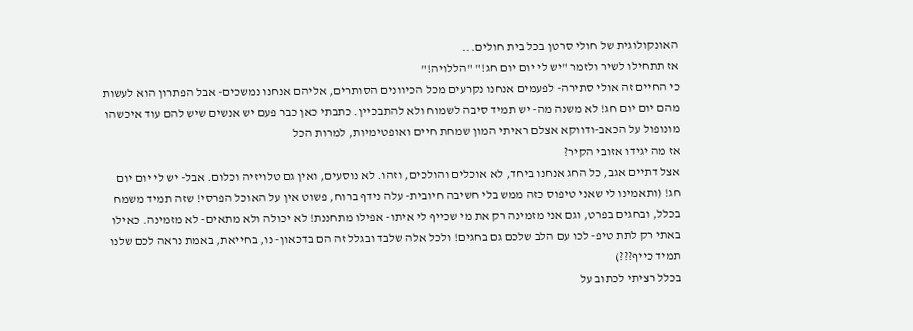האונקולוגית של חולי סרטן בכל בית חולים...
אז תתחילו לשיר ולזמר "יש לי יום יום חג!" "הללויה!"
כי החיים זה אולי סתירה- לפעמים אנחנו נקרעים מכל הכיוונים הסותרים, אליהם אנחנו נמשכים- אבל הפתרון הוא לעשות מהם יום יום חג! לא משנה מה- יש תמיד סיבה לשמוח ולא להתבכיין. כתבתי כאן כבר פעם יש אנשים שיש להם עוד איכשהו מונופול על הכאב-ודווקא אצלם ראיתי המון שמחת חיים ואופטימיות, למרות הכל
אז מה יגידו אזובי הקיר?
אצל דתיים אגב, כל החג אנחנו ביחד, לא אוכלים והולכים, וזהו. לא נוסעים, ואין גם טלויזיה וכלום. אבל- יש לי יום יום חג! (ותאמינו לי שאני טיפוס כזה ממש בלי חשיבה חיובית- עלה נידף ברוח, פשוט אין על האוכל הפרסי! שזה תמיד משמח בכלל, ובחגים בפרט, וגם אני מזמינה רק את מי שכייף לי איתו- אפילו מתחננת! לא יכולה ולא מתאים- לא מזמינה. כאילו באתי רק לתת טיפ- לכו עם הלב שלכם גם בחגים! ולכל אלה שלבד ובגלל זה הם בדכאון- נו, בחייאת, באמת נראה לכם שלנו תמיד כייף???)
בכלל רציתי לכתוב על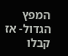המפץ הגדול- אז קבלו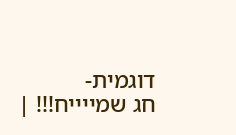דוגמית-
חג שמייייח!!! |